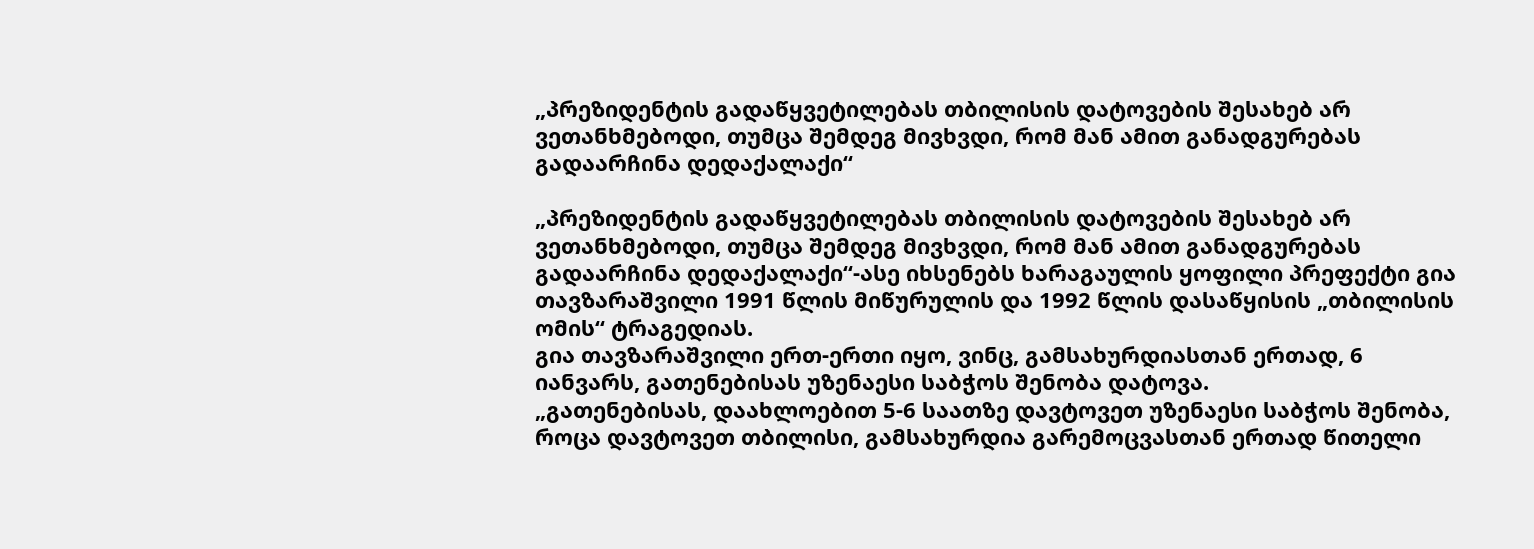„პრეზიდენტის გადაწყვეტილებას თბილისის დატოვების შესახებ არ ვეთანხმებოდი, თუმცა შემდეგ მივხვდი, რომ მან ამით განადგურებას გადაარჩინა დედაქალაქი“

„პრეზიდენტის გადაწყვეტილებას თბილისის დატოვების შესახებ არ ვეთანხმებოდი, თუმცა შემდეგ მივხვდი, რომ მან ამით განადგურებას გადაარჩინა დედაქალაქი“-ასე იხსენებს ხარაგაულის ყოფილი პრეფექტი გია თავზარაშვილი 1991 წლის მიწურულის და 1992 წლის დასაწყისის „თბილისის ომის“ ტრაგედიას.
გია თავზარაშვილი ერთ-ერთი იყო, ვინც, გამსახურდიასთან ერთად, 6 იანვარს, გათენებისას უზენაესი საბჭოს შენობა დატოვა.
„გათენებისას, დაახლოებით 5-6 საათზე დავტოვეთ უზენაესი საბჭოს შენობა, როცა დავტოვეთ თბილისი, გამსახურდია გარემოცვასთან ერთად წითელი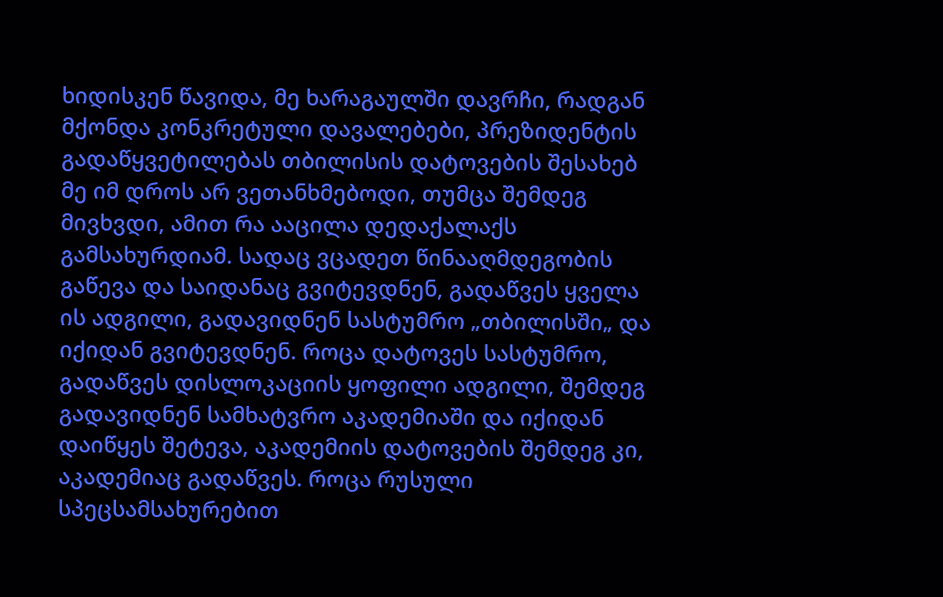ხიდისკენ წავიდა, მე ხარაგაულში დავრჩი, რადგან მქონდა კონკრეტული დავალებები, პრეზიდენტის გადაწყვეტილებას თბილისის დატოვების შესახებ მე იმ დროს არ ვეთანხმებოდი, თუმცა შემდეგ მივხვდი, ამით რა ააცილა დედაქალაქს გამსახურდიამ. სადაც ვცადეთ წინააღმდეგობის გაწევა და საიდანაც გვიტევდნენ, გადაწვეს ყველა ის ადგილი, გადავიდნენ სასტუმრო „თბილისში„ და იქიდან გვიტევდნენ. როცა დატოვეს სასტუმრო, გადაწვეს დისლოკაციის ყოფილი ადგილი, შემდეგ გადავიდნენ სამხატვრო აკადემიაში და იქიდან დაიწყეს შეტევა, აკადემიის დატოვების შემდეგ კი, აკადემიაც გადაწვეს. როცა რუსული სპეცსამსახურებით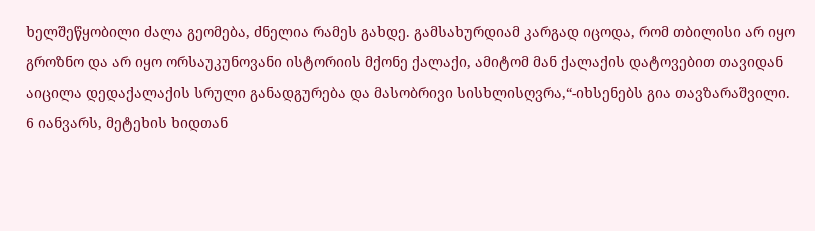ხელშეწყობილი ძალა გეომება, ძნელია რამეს გახდე. გამსახურდიამ კარგად იცოდა, რომ თბილისი არ იყო გროზნო და არ იყო ორსაუკუნოვანი ისტორიის მქონე ქალაქი, ამიტომ მან ქალაქის დატოვებით თავიდან აიცილა დედაქალაქის სრული განადგურება და მასობრივი სისხლისღვრა,“-იხსენებს გია თავზარაშვილი.
6 იანვარს, მეტეხის ხიდთან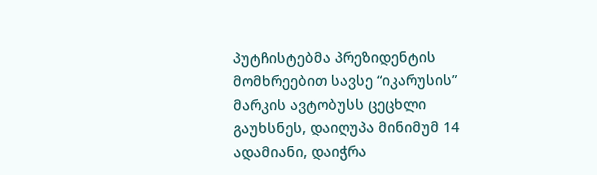პუტჩისტებმა პრეზიდენტის მომხრეებით სავსე “იკარუსის” მარკის ავტობუსს ცეცხლი გაუხსნეს, დაიღუპა მინიმუმ 14 ადამიანი, დაიჭრა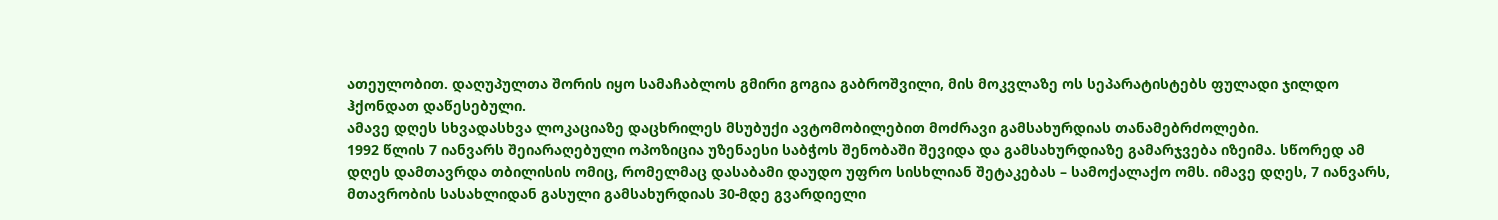ათეულობით. დაღუპულთა შორის იყო სამაჩაბლოს გმირი გოგია გაბროშვილი, მის მოკვლაზე ოს სეპარატისტებს ფულადი ჯილდო ჰქონდათ დაწესებული.
ამავე დღეს სხვადასხვა ლოკაციაზე დაცხრილეს მსუბუქი ავტომობილებით მოძრავი გამსახურდიას თანამებრძოლები.
1992 წლის 7 იანვარს შეიარაღებული ოპოზიცია უზენაესი საბჭოს შენობაში შევიდა და გამსახურდიაზე გამარჯვება იზეიმა. სწორედ ამ დღეს დამთავრდა თბილისის ომიც, რომელმაც დასაბამი დაუდო უფრო სისხლიან შეტაკებას – სამოქალაქო ომს. იმავე დღეს, 7 იანვარს, მთავრობის სასახლიდან გასული გამსახურდიას 30-მდე გვარდიელი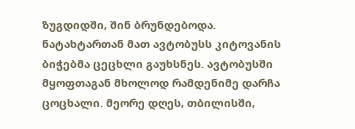ზუგდიდში, შინ ბრუნდებოდა. ნატახტართან მათ ავტობუსს კიტოვანის ბიჭებმა ცეცხლი გაუხსნეს. ავტობუსში მყოფთაგან მხოლოდ რამდენიმე დარჩა ცოცხალი. მეორე დღეს, თბილისში,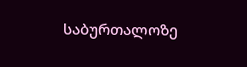საბურთალოზე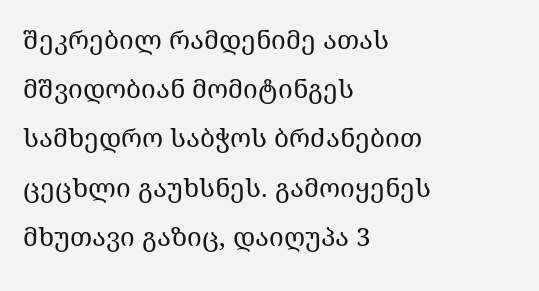შეკრებილ რამდენიმე ათას მშვიდობიან მომიტინგეს სამხედრო საბჭოს ბრძანებით ცეცხლი გაუხსნეს. გამოიყენეს მხუთავი გაზიც, დაიღუპა 3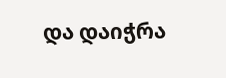და დაიჭრა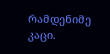რამდენიმე კაცი.